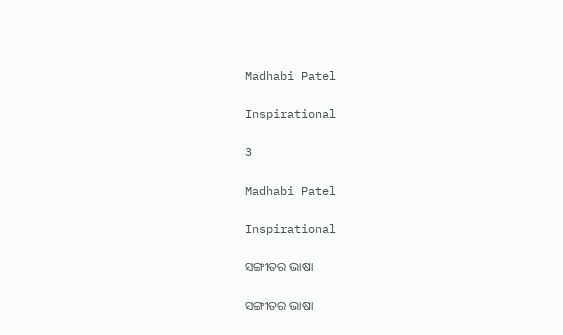Madhabi Patel

Inspirational

3

Madhabi Patel

Inspirational

ସଙ୍ଗୀତର ଭାଷା

ସଙ୍ଗୀତର ଭାଷା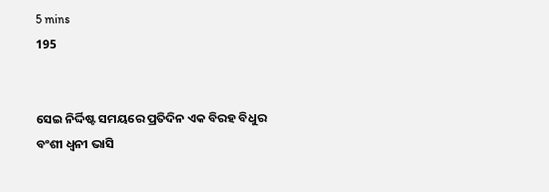5 mins
195


ସେଇ ନିର୍ଦ୍ଦିଷ୍ଟ ସମୟରେ ପ୍ରତିଦିନ ଏକ ବିରହ ବିଧୁର ବଂଶୀ ଧ୍ୱନୀ ଭାସି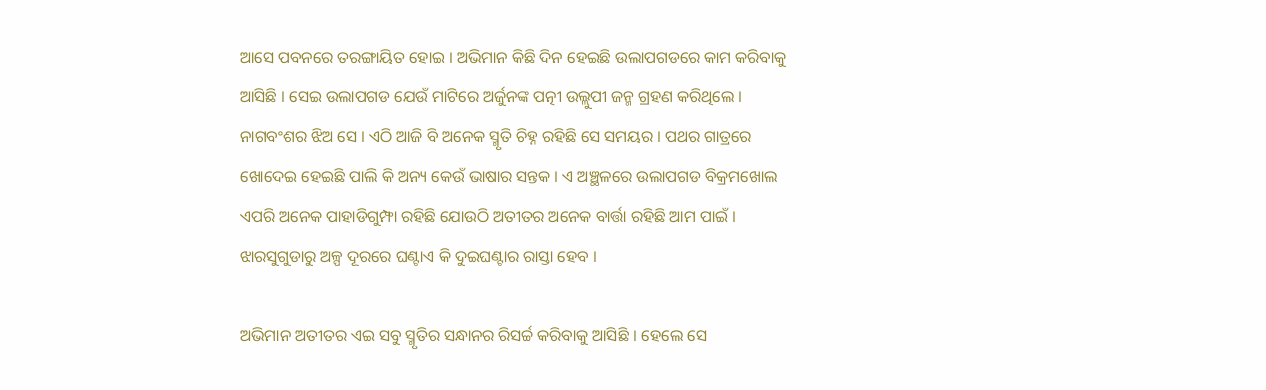ଆସେ ପବନରେ ତରଙ୍ଗାୟିତ ହୋଇ । ଅଭିମାନ କିଛି ଦିନ ହେଇଛି ଉଲାପଗଡରେ କାମ କରିବାକୁ ଆସିଛି । ସେଇ ଉଲାପଗଡ ଯେଉଁ ମାଟିରେ ଅର୍ଜୁନଙ୍କ ପତ୍ନୀ ଉଲ୍ଲୁପୀ ଜନ୍ମ ଗ୍ରହଣ କରିଥିଲେ । ନାଗବଂଶର ଝିଅ ସେ । ଏଠି ଆଜି ବି ଅନେକ ସ୍ମୃତି ଚିହ୍ନ ରହିଛି ସେ ସମୟର । ପଥର ଗାତ୍ରରେ ଖୋଦେଇ ହେଇଛି ପାଲି କି ଅନ୍ୟ କେଉଁ ଭାଷାର ସନ୍ତକ । ଏ ଅଞ୍ଛଳରେ ଉଲାପଗଡ ବିକ୍ରମଖୋଲ ଏପରି ଅନେକ ପାହାଡିଗୁମ୍ଫା ରହିଛି ଯୋଉଠି ଅତୀତର ଅନେକ ବାର୍ତ୍ତା ରହିଛି ଆମ ପାଇଁ । ଝାରସୁଗୁଡାରୁ ଅଳ୍ପ ଦୂରରେ ଘଣ୍ଟାଏ କି ଦୁଇଘଣ୍ଟାର ରାସ୍ତା ହେବ ।

ଅଭିମାନ ଅତୀତର ଏଇ ସବୁ ସ୍ମୃତିର ସନ୍ଧାନର ରିସର୍ଚ୍ଚ କରିବାକୁ ଆସିଛି । ହେଲେ ସେ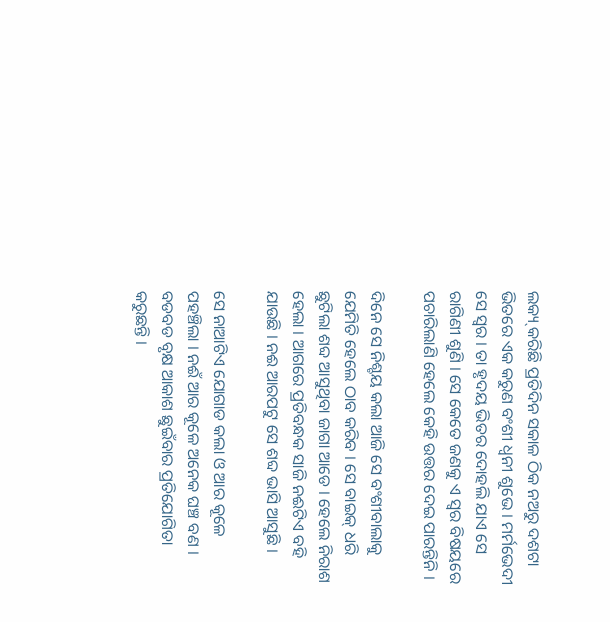ଲକ୍ୟ୍ କରିଛି ପ୍ରତିଦିନ ସକାଳ ଠିକ ନଅରୁ ଦଶଟା ଭିତରେ ଏକ କରୁଣ ବଂଶୀ ଧ୍ୱନୀ ଶୁଭେ । ମର୍ମଭେଦୀ ସେ ସ୍ୱର । ତା ହୃଦୟ ଭିତର ଦୋହଲି ଯାଏ ସେ ରାଗିଣୀ ଶୁଣି । ସେ କେତେ ଜଣକୁ ଏ ସ୍ୱର ବିଷୟରେ ପଚାରିଲାଣି ହେଲେ କେହି ଉତ୍ତର ଦେଇ ପାରନ୍ତିନି ।

ଦିନେ ସେ ନିଶ୍ଚୟ କଲା ଆଜି ସେ ବଂଶୀବାଲାକୁ ଯେମିତି ହେଲେ ଠାବ କରିବ । ସେ ବାଇକ୍ ଧରି ଛୁଟିଲା ଶବ୍ଦ ଆସୁଥିବା ଜାଗା ଆଡେ । ହେଲେ ନିରାଶ ହେଲା । ଆଗରେ ପ୍ରତିବନ୍ଧକ ସାଜି ନଈଟିଏ ବହି ଯାଉଛି । ନଈ ଆରପଟୁ ସେ ଶବ୍ଦ ଭାସି ଆସୁଛି ।

ସେ ନାଆଟିଏ ଯୋଗାଡ କଲା ଓ ଆର କୂଳେ ପହଞ୍ଚିଲା । ନଈଁ ଆର କୂଳେ ଅନେକ ଘଞ୍ଚ ବଣ । ବଡବଡ ବୃକ୍ଷ ଆକାଶ ଛୁଇଁବାର ପ୍ରତିଯୋଗିତା କରୁଛନ୍ତି ।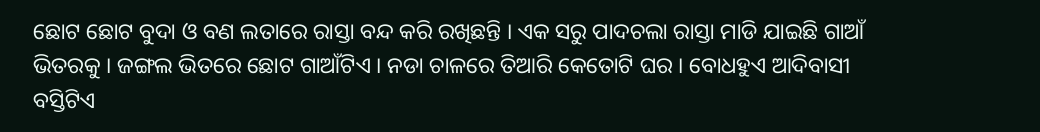ଛୋଟ ଛୋଟ ବୁଦା ଓ ବଣ ଲତାରେ ରାସ୍ତା ବନ୍ଦ କରି ରଖିଛନ୍ତି । ଏକ ସରୁ ପାଦଚଲା ରାସ୍ତା ମାଡି ଯାଇଛି ଗାଆଁ ଭିତରକୁ । ଜଙ୍ଗଲ ଭିତରେ ଛୋଟ ଗାଆଁଟିଏ । ନଡା ଚାଳରେ ତିଆରି କେତୋଟି ଘର । ବୋଧହୁଏ ଆଦିବାସୀ ବସ୍ତିଟିଏ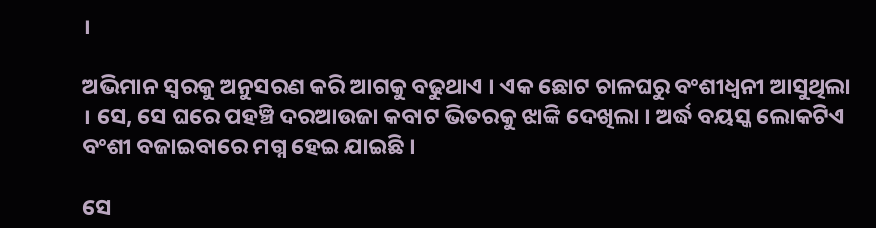।

ଅଭିମାନ ସ୍ୱରକୁ ଅନୁସରଣ କରି ଆଗକୁ ବଢୁଥାଏ । ଏକ ଛୋଟ ଚାଳଘରୁ ବଂଶୀଧ୍ୱନୀ ଆସୁଥିଲା । ସେ, ସେ ଘରେ ପହଞ୍ଚି ଦରଆଉଜା କବାଟ ଭିତରକୁ ଝାଙ୍କି ଦେଖିଲା । ଅର୍ଦ୍ଧ ବୟସ୍କ ଲୋକଟିଏ ବଂଶୀ ବଜାଇବାରେ ମଗ୍ନ ହେଇ ଯାଇଛି ।

ସେ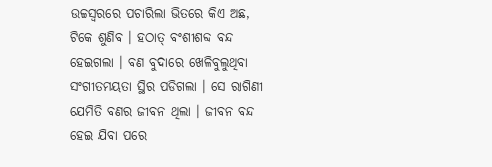ଉଚ୍ଚସ୍ୱରରେ ପଚାରିଲା ଭିତରେ କିଏ ଅଛ, ଟିକେ ଶୁଣିବ । ହଠାତ୍ ବଂଶୀଶବ୍ଦ ବନ୍ଦ ହେଇଗଲା । ବଣ ବୁଦାରେ ଖେଳିବୁଲୁଥିବା ସଂଗୀତମୟତା ସ୍ଥିର ପଡିଗଲା । ସେ ରାଗିଣୀ ଯେମିତି ବଣର ଜୀବନ ଥିଲା । ଜୀବନ ବନ୍ଦ ହେଇ ଯିବା ପରେ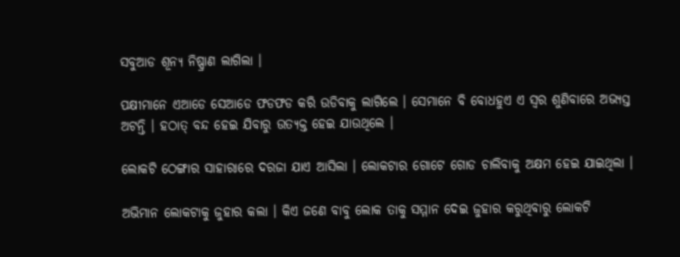ସବୁଆଡ ଶୂନ୍ୟ ନିଷ୍ପ୍ରାଣ ଲାଗିଲା ।

ପକ୍ଷୀମାନେ ଏଆଡେ ସେଆଡେ ଫଡଫଡ କରି ଉଡିବାକୁ ଲାଗିଲେ । ସେମାନେ ବି ବୋଧହୁଏ ଏ ସ୍ୱର ଶୁଣିବାରେ ଅଭ୍ୟସ୍ତ ଅଟନ୍ତି । ହଠାତ୍ ବନ୍ଦ ହେଇ ଯିବାରୁ ଉତ୍ୟକ୍ତ ହେଇ ଯାଉଥିଲେ ।

ଲୋକଟି ଠେଙ୍ଗାର ସାହାରାରେ ଦରଜା ଯାଏ ଆସିଲା । ଲୋକଟାର ଗୋଟେ ଗୋଡ ଚାଲିବାକୁ ଅକ୍ଷମ ହେଇ ଯାଇଥିଲା ।

ଅଭିମାନ ଲୋକଟାକୁ ଜୁହାର କଲା । କିଏ ଜଣେ ବାବୁ ଲୋକ ତାକୁ ସମ୍ମାନ ଦେଇ ଜୁହାର କରୁଥିବାରୁ ଲୋକଟି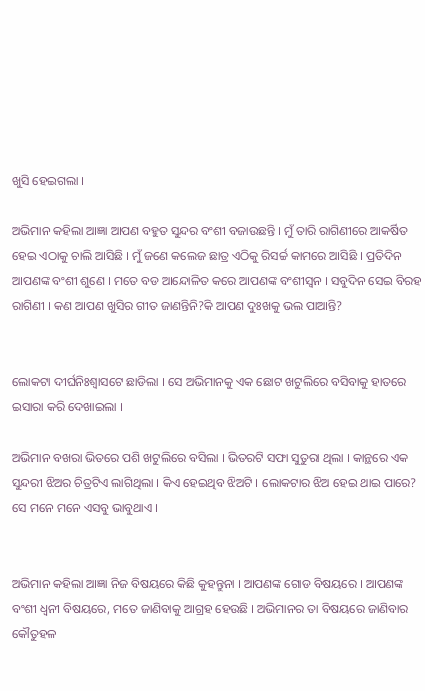ଖୁସି ହେଇଗଲା ।

ଅଭିମାନ କହିଲା ଆଜ୍ଞା ଆପଣ ବହୁତ ସୁନ୍ଦର ବଂଶୀ ବଜାଉଛନ୍ତି । ମୁଁ ତାରି ରାଗିଣୀରେ ଆକର୍ଷିତ ହେଇ ଏଠାକୁ ଚାଲି ଆସିଛି । ମୁଁ ଜଣେ କଲେଜ ଛାତ୍ର ଏଠିକୁ ରିସର୍ଚ୍ଚ କାମରେ ଆସିଛି । ପ୍ରତିଦିନ ଆପଣଙ୍କ ବଂଶୀ ଶୁଣେ । ମତେ ବଡ ଆନ୍ଦୋଳିତ କରେ ଆପଣଙ୍କ ବଂଶୀସ୍ୱନ । ସବୁଦିନ ସେଇ ବିରହ ରାଗିଣୀ । କଣ ଆପଣ ଖୁସିର ଗୀତ ଜାଣନ୍ତିନି?କି ଆପଣ ଦୁଃଖକୁ ଭଲ ପାଆନ୍ତି?


ଲୋକଟା ଦୀର୍ଘନିଃଶ୍ୱାସଟେ ଛାଡିଲା । ସେ ଅଭିମାନକୁ ଏକ ଛୋଟ ଖଟୁଲିରେ ବସିବାକୁ ହାତରେ ଇସାରା କରି ଦେଖାଇଲା ।

ଅଭିମାନ ବଖରା ଭିତରେ ପଶି ଖଟୁଲିରେ ବସିଲା । ଭିତରଟି ସଫା ସୁତୁରା ଥିଲା । କାନ୍ଥରେ ଏକ ସୁନ୍ଦରୀ ଝିଅର ଚିତ୍ରଟିଏ ଲାଗିଥିଲା । କିଏ ହେଇଥିବ ଝିଅଟି । ଲୋକଟାର ଝିଅ ହେଇ ଥାଇ ପାରେ? ସେ ମନେ ମନେ ଏସବୁ ଭାବୁଥାଏ ।


ଅଭିମାନ କହିଲା ଆଜ୍ଞା ନିଜ ବିଷୟରେ କିଛି କୁହନ୍ତୁନା । ଆପଣଙ୍କ ଗୋଡ ବିଷୟରେ । ଆପଣଙ୍କ ବଂଶୀ ଧ୍ୱନୀ ବିଷୟରେ, ମତେ ଜାଣିବାକୁ ଆଗ୍ରହ ହେଉଛି । ଅଭିମାନର ତା ବିଷୟରେ ଜାଣିବାର କୌତୁହଳ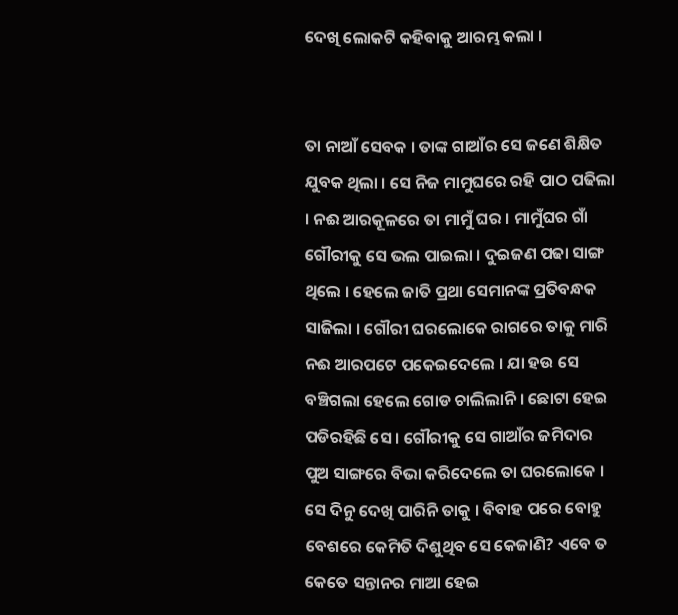ଦେଖି ଲୋକଟି କହିବାକୁ ଆରମ୍ଭ କଲା ।


ତା ନାଆଁ ସେବକ । ତାଙ୍କ ଗାଆଁର ସେ ଜଣେ ଶିକ୍ଷିତ ଯୁବକ ଥିଲା । ସେ ନିଜ ମାମୁଘରେ ରହି ପାଠ ପଢିଲା । ନଈ ଆରକୂଳରେ ତା ମାମୁଁ ଘର । ମାମୁଁଘର ଗାଁ ଗୌରୀକୁ ସେ ଭଲ ପାଇଲା । ଦୁଇଜଣ ପଢା ସାଙ୍ଗ ଥିଲେ । ହେଲେ ଜାତି ପ୍ରଥା ସେମାନଙ୍କ ପ୍ରତିବନ୍ଧକ ସାଜିଲା । ଗୌରୀ ଘରଲୋକେ ରାଗରେ ତାକୁ ମାରି ନଈ ଆରପଟେ ପକେଇଦେଲେ । ଯା ହଉ ସେ ବଞ୍ଚିଗଲା ହେଲେ ଗୋଡ ଚାଲିଲାନି । ଛୋଟା ହେଇ ପଡିରହିଛି ସେ । ଗୌରୀକୁ ସେ ଗାଆଁର ଜମିଦାର ପୁଅ ସାଙ୍ଗରେ ବିଭା କରିଦେଲେ ତା ଘରଲୋକେ । ସେ ଦିନୁ ଦେଖି ପାରିନି ତାକୁ । ବିବାହ ପରେ ବୋହୁ ବେଶରେ କେମିତି ଦିଶୁଥିବ ସେ କେଜାଣି? ଏବେ ତ କେତେ ସନ୍ତାନର ମାଆ ହେଇ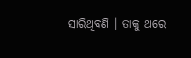ସାରିଥିବଣି । ତାକୁ ଥରେ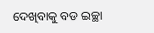ଦେଖିବାକୁ ବଡ ଇଚ୍ଛା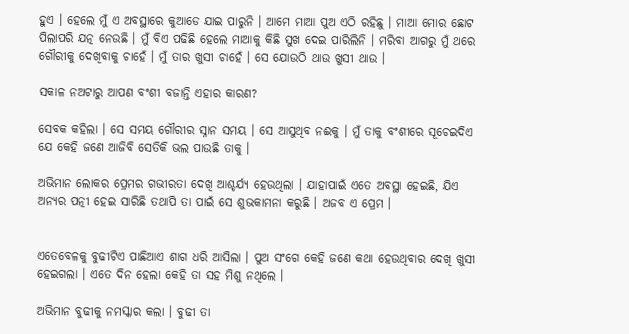ହୁଏ । ହେଲେ ମୁଁ ଏ ଅବସ୍ଥାରେ କୁଆଡେ ଯାଇ ପାରୁନି । ଆମେ ମାଆ ପୁଅ ଏଠି ରହିଛୁ । ମାଆ ମୋର ଛୋଟ ପିଲାପରି ଯତ୍ନ ନେଉଛି । ମୁଁ ବିଏ ପଢିଛି ହେଲେ ମାଆକୁ କିଛି ସୁଖ ଦେଇ ପାରିଲିନି । ମରିବା ଆଗରୁ ମୁଁ ଥରେ ଗୌରୀକୁ ଦେଖିବାକୁ ଚାହେଁ । ମୁଁ ତାର ଖୁସୀ ଚାହେଁ । ସେ ଯୋଉଠି ଥାଉ ଖୁସୀ ଥାଉ ।

ସକାଳ ନଅଟାରୁ ଆପଣ ବଂଶୀ ବଜାନ୍ତି ଏହାର କାରଣ?

ସେବକ କହିଲା । ସେ ସମୟ ଗୌରୀର ସ୍ନାନ ସମୟ । ସେ ଆସୁଥିବ ନଈକୁ । ମୁଁ ତାକୁ ବଂଶୀରେ ସୂଚେଇଦିଏ ଯେ କେହି ଜଣେ ଆଜିବି ସେତିକି ଭଲ ପାଉଛି ତାକୁ ।

ଅଭିମାନ ଲୋକର ପ୍ରେମର ଗଭୀରତା ଦେଖି ଆଶ୍ଚର୍ଯ୍ୟ ହେଉଥିଲା । ଯାହାପାଇଁ ଏତେ ଅବସ୍ଥା ହେଇଛି, ଯିଏ ଅନ୍ୟର ପତ୍ନୀ ହେଇ ସାରିଛି ତଥାପି ତା ପାଇଁ ସେ ଶୁଭକାମନା କରୁଛି । ଅଜବ ଏ ପ୍ରେମ ।


ଏତେବେଳକୁ ବୁଢୀଟିଏ ପାଛିଆଏ ଶାଗ ଧରି ଆସିଲା । ପୁଅ ସଂଗେ କେହି ଜଣେ କଥା ହେଉଥିବାର ଦେଖି ଖୁସୀ ହେଇଗଲା । ଏତେ ଦିନ ହେଲା କେହି ତା ସହ ମିଶୁ ନଥିଲେ ।

ଅଭିମାନ ବୁଢୀକୁ ନମସ୍କାର କଲା । ବୁଢୀ ତା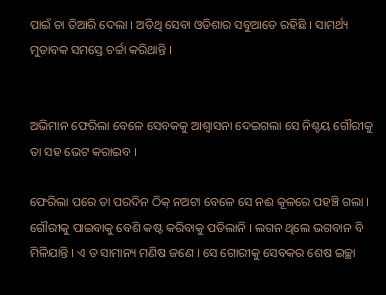ପାଇଁ ଚା ତିଆରି ଦେଲା । ଅତିଥି ସେବା ଓଡିଶାର ସବୁଆଡେ ରହିଛି । ସାମର୍ଥ୍ୟ ମୁତାବକ ସମସ୍ତେ ଚର୍ଚ୍ଚା କରିଥାନ୍ତି ।


ଅଭିମାନ ଫେରିଲା ବେଳେ ସେବକକୁ ଆଶ୍ୱାସନା ଦେଇଗଲା ସେ ନିଶ୍ଚୟ ଗୌରୀକୁ ତା ସହ ଭେଟ କରାଇବ ।

ଫେରିଲା ପରେ ତା ପରଦିନ ଠିକ୍ ନଅଟା ବେଳେ ସେ ନଈ କୂଳରେ ପହଞ୍ଚି ଗଲା । ଗୌରୀକୁ ପାଇବାକୁ ବେଶି କଷ୍ଟ କରିବାକୁ ପଡିଲାନି । ଲଗନ ଥିଲେ ଭଗବାନ ବି ମିଳିଯାନ୍ତି । ଏ ତ ସାମାନ୍ୟ ମଣିଷ ଜଣେ । ସେ ଗୋରୀକୁ ସେବକର ଶେଷ ଇଚ୍ଛା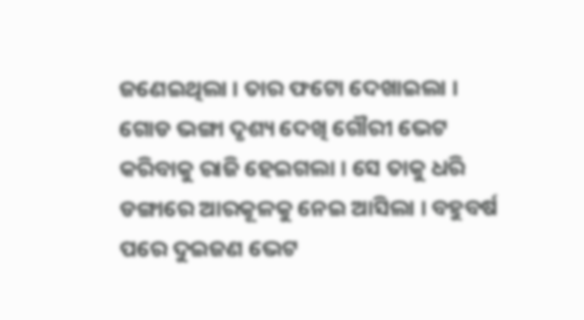ଜଣେଇଥିଲା । ତାର ଫଟୋ ଦେଖାଇଲା । ଗୋଡ ଭଙ୍ଗା ଦୃଶ୍ୟ ଦେଖି ଗୌରୀ ଭେଟ କରିବାକୁ ରାଜି ହେଇଗଲା । ସେ ତାକୁ ଧରି ଡଙ୍ଗାରେ ଆରକୂଳକୁ ନେଇ ଆସିଲା । ବହୁବର୍ଷ ପରେ ଦୁଇଜଣ ଭେଟ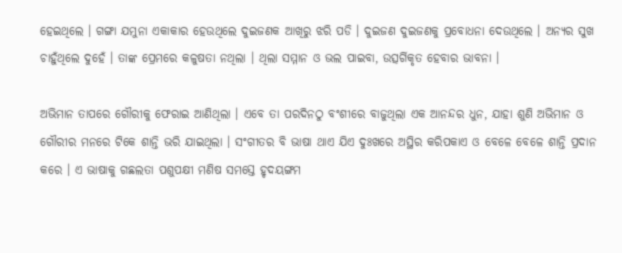ହେଇଥିଲେ । ଗଙ୍ଗା ଯମୁନା ଏକାକାର ହେଉଥିଲେ ଦୁଇଜଣକ ଆଖିରୁ ଝରି ପଡି । ଦୁଇଜଣ ଦୁଇଜଣକୁ ପ୍ରବୋଧନା ଦେଉଥିଲେ । ଅନ୍ୟର ସୁଖ ଚାହୁଁଥିଲେ ଦୁହେଁ । ତାଙ୍କ ପ୍ରେମରେ କଳୁଷତା ନଥିଲା । ଥିଲା ସମ୍ମାନ ଓ ଭଲ ପାଇବା, ଉତ୍ସର୍ଗିକୃତ ହେବାର ଭାବନା ।

ଅଭିମାନ ତାପରେ ଗୌରୀକୁ ଫେରାଇ ଆଣିଥିଲା । ଏବେ ତା ପରଦିନଠୁ ବଂଶୀରେ ବାଜୁଥିଲା ଏକ ଆନନ୍ଦର ଧୁନ, ଯାହା ଶୁଣି ଅଭିମାନ ଓ ଗୌରୀର ମନରେ ଟିକେ ଶାନ୍ତି ଭରି ଯାଇଥିଲା । ସଂଗୀତର ବି ଭାଷା ଥାଏ ଯିଏ ଦୁଃଖରେ ଅସ୍ଥିର କରିପକାଏ ଓ ବେଳେ ବେଳେ ଶାନ୍ତି ପ୍ରଦାନ କରେ । ଏ ଭାଷାକୁ ଗଛଲତା ପଶୁପକ୍ଷୀ ମଣିଷ ସମସ୍ତେ ହୃଦୟଙ୍ଗମ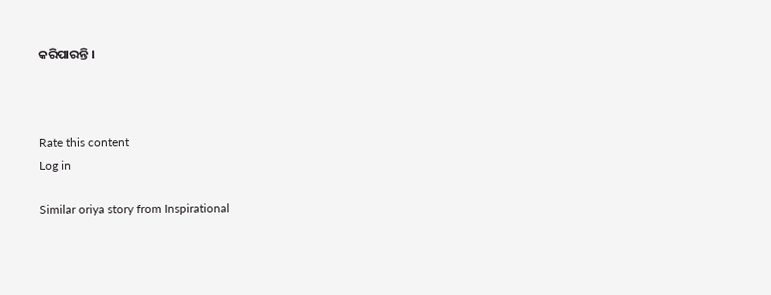କରିପାରନ୍ତି ।



Rate this content
Log in

Similar oriya story from Inspirational